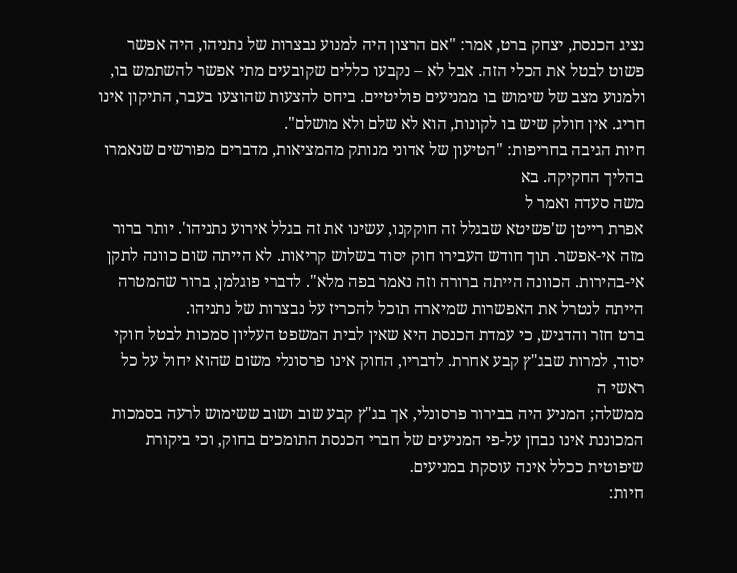נציג הכנסת, יצחק ברט, אמר: "אם הרצון היה למנוע נבצרות של נתניהו, היה אפשר פשוט לבטל את הכלי הזה. אבל לא – נקבעו כללים שקובעים מתי אפשר להשתמש בו, ולמנוע מצב של שימוש בו ממניעים פוליטיים. ביחס להצעות שהוצעו בעבר, התיקון אינו חריג. אין חולק שיש בו לקונות, הוא לא שלם ולא מושלם".
חיות הגיבה בחריפות: "הטיעון של אדוני מנותק מהמציאות, מדברים מפורשים שנאמרו בהליך החקיקה. בא
משה סעדה ואמר ל
אפרת רייטן ש'פשיטא שבגלל זה חוקקנו, עשינו את זה בגלל אירוע נתניהו'. יותר ברור מזה אי-אפשר. תוך חודש העבירו חוק יסוד בשלוש קריאות. לא הייתה שום כוונה לתקן אי-בהירות. הכוונה הייתה ברורה וזה נאמר בפה מלא". לדברי פוגלמן, ברור שהמטרה הייתה לנטרל את האפשרות שמיארה תוכל להכריז על נבצרות של נתניהו.
ברט חזר והדגיש, כי עמדת הכנסת היא שאין לבית המשפט העליון סמכות לבטל חוקי יסוד, למרות שבג"ץ קבע אחרת. לדבריו, החוק אינו פרסונלי משום שהוא יחול על כל ראשי ה
ממשלה; המניע היה בבירור פרסונלי, אך בג"ץ קבע שוב ושוב ששימוש לרעה בסמכות המכוננת אינו נבחן על-פי המניעים של חברי הכנסת התומכים בחוק, וכי ביקורת שיפוטית ככלל אינה עוסקת במניעים.
חיות: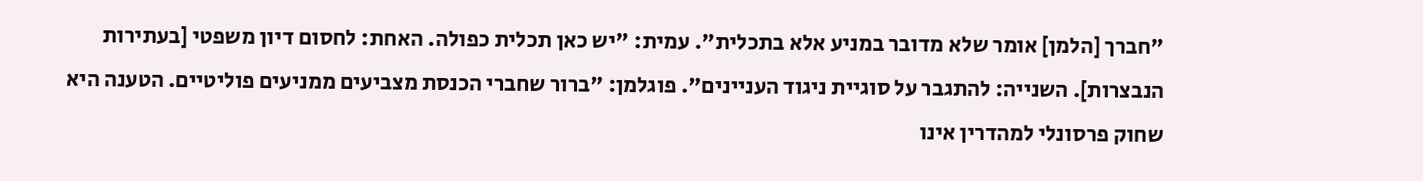"חברך [הלמן] אומר שלא מדובר במניע אלא בתכלית". עמית: "יש כאן תכלית כפולה. האחת: לחסום דיון משפטי [בעתירות הנבצרות]. השנייה: להתגבר על סוגיית ניגוד העניינים". פוגלמן: "ברור שחברי הכנסת מצביעים ממניעים פוליטיים. הטענה היא שחוק פרסונלי למהדרין אינו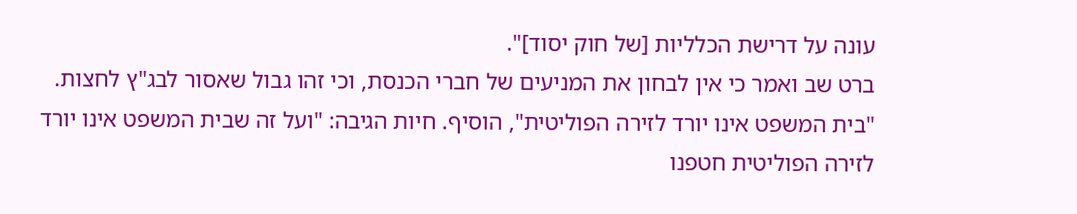עונה על דרישת הכלליות [של חוק יסוד]".
ברט שב ואמר כי אין לבחון את המניעים של חברי הכנסת, וכי זהו גבול שאסור לבג"ץ לחצות. "בית המשפט אינו יורד לזירה הפוליטית", הוסיף. חיות הגיבה: "ועל זה שבית המשפט אינו יורד לזירה הפוליטית חטפנו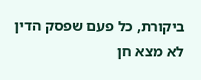ביקורת, כל פעם שפסק הדין לא מצא חן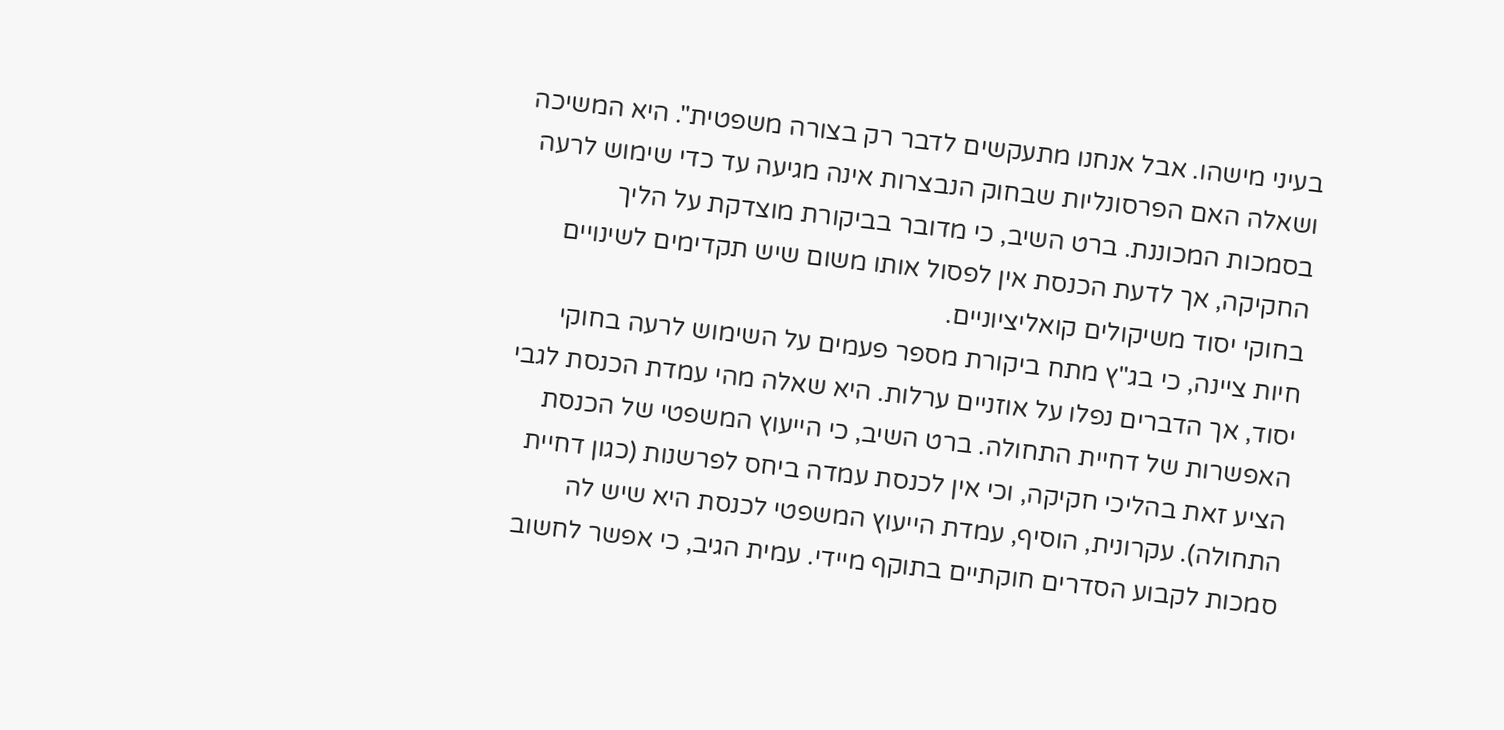בעיני מישהו. אבל אנחנו מתעקשים לדבר רק בצורה משפטית". היא המשיכה ושאלה האם הפרסונליות שבחוק הנבצרות אינה מגיעה עד כדי שימוש לרעה בסמכות המכוננת. ברט השיב, כי מדובר בביקורת מוצדקת על הליך החקיקה, אך לדעת הכנסת אין לפסול אותו משום שיש תקדימים לשינויים בחוקי יסוד משיקולים קואליציוניים.
חיות ציינה, כי בג"ץ מתח ביקורת מספר פעמים על השימוש לרעה בחוקי יסוד, אך הדברים נפלו על אוזניים ערלות. היא שאלה מהי עמדת הכנסת לגבי האפשרות של דחיית התחולה. ברט השיב, כי הייעוץ המשפטי של הכנסת הציע זאת בהליכי חקיקה, וכי אין לכנסת עמדה ביחס לפרשנות (כגון דחיית התחולה). עקרונית, הוסיף, עמדת הייעוץ המשפטי לכנסת היא שיש לה סמכות לקבוע הסדרים חוקתיים בתוקף מיידי. עמית הגיב, כי אפשר לחשוב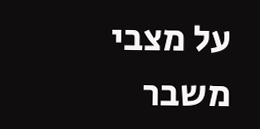על מצבי משבר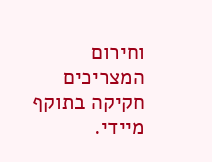וחירום המצריכים חקיקה בתוקף מיידי.